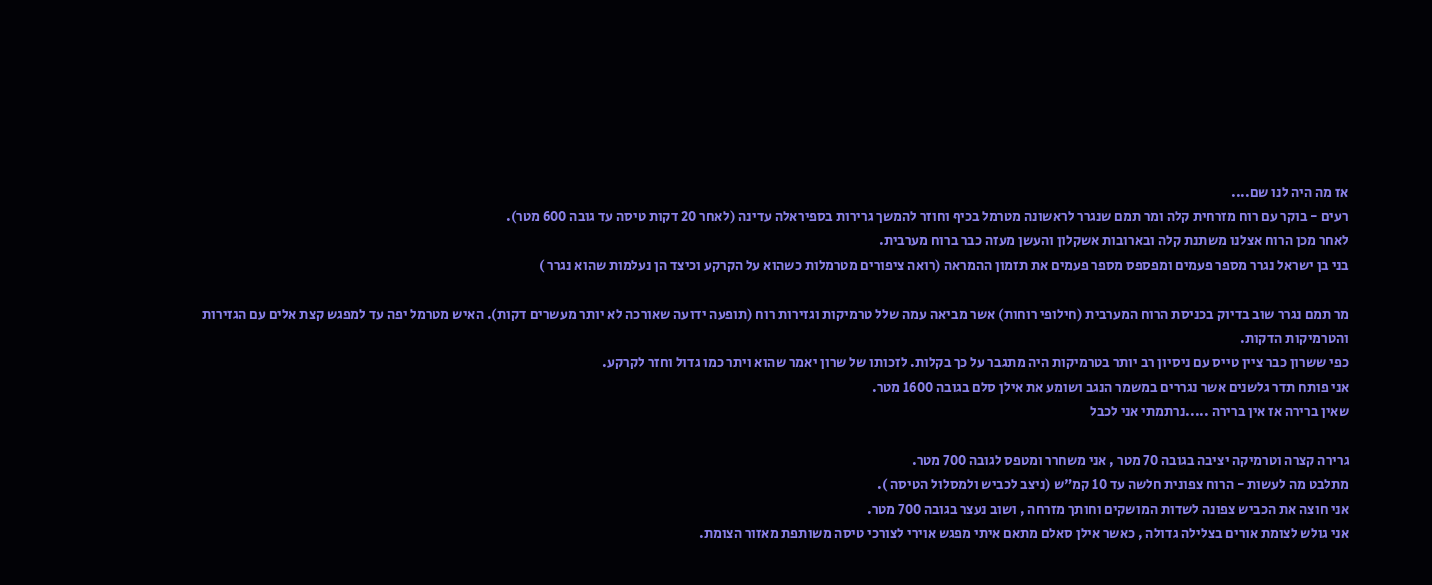אז מה היה לנו שם....
רעים - בוקר עם רוח מזרחית קלה ומר תמם שנגרר לראשונה מטרמל בכיף וחוזר להמשך גרירות בספיראלה עדינה (לאחר 20 דקות טיסה עד גובה 600 מטר).
לאחר מכן הרוח אצלנו משתנת קלה ובארובות אשקלון והעשן מעזה כבר ברוח מערבית.
בני בן ישראל נגרר מספר פעמים ומפספס מספר פעמים את תזמון ההמראה (רואה ציפורים מטרמלות כשהוא על הקרקע וכיצד הן נעלמות שהוא נגרר )

מר תמם נגרר שוב בדיוק בכניסת הרוח המערבית (חילופי רוחות) אשר מביאה עמה שלל טרמיקות וגזירות רוח (תופעה ידועה שאורכה לא יותר מעשרים דקות). האיש מטרמל יפה עד למפגש קצת אלים עם הגזירות והטרמיקות הדקות.
כפי ששרון כבר ציין טייס עם ניסיון רב יותר בטרמיקות היה מתגבר על כך בקלות. לזכותו של שרון יאמר שהוא ויתר כמו גדול וחזר לקרקע.
אני פותח תדר גלשנים אשר נגררים במשמר הנגב ושומע את אילן סלם בגובה 1600 מטר.
שאין ברירה אז אין ברירה .....נרתמתי אני לכבל

גרירה קצרה וטרמיקה יציבה בגובה 70 מטר , אני משחרר ומטפס לגובה 700 מטר.
מתלבט מה לעשות - הרוח צפונית חלשה עד 10 קמ"ש (ניצב לכביש ולמסלול הטיסה ).
אני חוצה את הכביש צפונה לשדות המושקים וחותך מזרחה , ושוב נעצר בגובה 700 מטר.
אני גולש לצומת אורים בצלילה גדולה , כאשר אילן סאלם מתאם איתי מפגש אוירי לצורכי טיסה משותפת מאזור הצומת.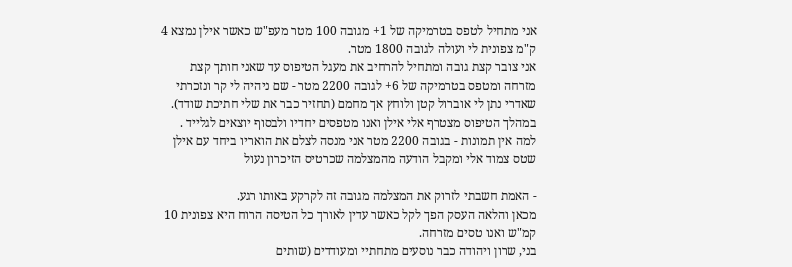אני מתחיל לטפס בטרמיקה של 1+ מגובה 100 מטר מעפ"ש כאשר אילן נמצא 4 ק"מ צפונית לי ועולה לגובה 1800 מטר.
אני צובר קצת גובה ומתחיל להרחיב את מעגל הטיפוס עד שאני חותך קצת מזרחה ומטפס בטרמיקה של 6+ לגובה 2200 מטר - שם ניהיה לי קר ונזכרתי שאדרי נתן לי אוברול קטן ולוחץ אך מחמם (תחזיר כבר את שלי חתיכת שודד).
במהלך הטיפוס מצטרף אלי אילן ואנו מטפסים יחדיו ולבסוף יוצאים לגלייד .
למה אין תמונות - בגובה 2200 מטר אני מנסה לצלם את הואריו ביחד עם אילן שטס צמוד אלי ומקבל הודעה מהמצלמה שכרטיס הזיכרון נעול

- האמת חשבתי לזרוק את המצלמה מגובה זה לקרקע באותו רגע.
מכאן והלאה העסק הפך לקל כאשר עדין לאורך כל הטיסה הרוח היא צפונית 10 קמ"ש ואנו טסים מזרחה.
בני, שרון ויהודה כבר נוסעים מתחתיי ומעודדים (שותים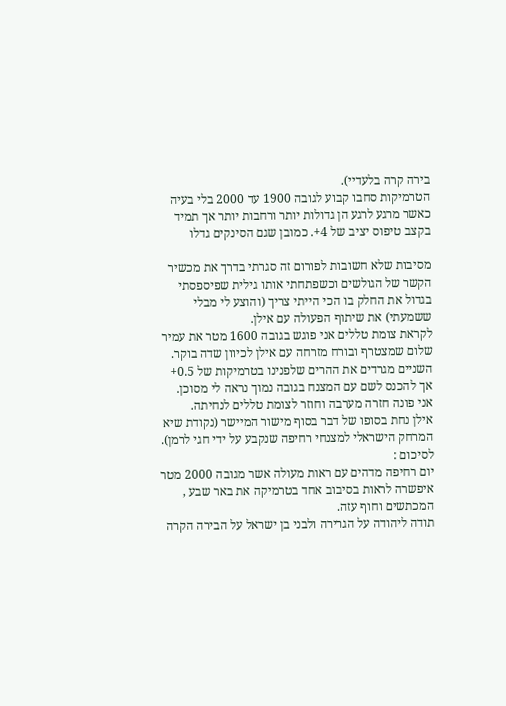בירה קרה בלעדיי).
הטרמיקות סחבו קבוע לגובה 1900 עד 2000 בלי בעיה כאשר מרגע לרגע הן גדולות יותר ורחבות יותר אך תמיד בקצב טיפוס יציב של 4+. כמובן שגם הסינקים גדלו

מסיבות שלא חשובות לפורום זה סגרתי בדרך את מכשיר הקשר של הגולשים וכשפתחתי אותו גילית שפיספסתי בגדול את החלק בו הכי הייתי צריך (והוצע לי מבלי ששמעתי) את שיתוף הפעולה עם אילן.
לקראת צומת טללים אני פוגש בגובה 1600 מטר את עמיר שלום שמצטרף ובורח מזרחה עם אילן לכיוון שדה בוקר.
השניים מגרדים את ההרים שלפנינו בטרמיקות של 0.5+ אך להכנס לשם עם המצנח בגובה נמוך נראה לי מסוכן.
אני פונה חזרה מערבה וחוזר לצומת טללים לנחיתה.
אילן נחת בסופו של דבר בסוף מישור המיישר (נקודת שיא המרחק הישראלי למצנחי רחיפה שנקבע על ידי חגי לרמן).
לסיכום :
יום רחיפה מדהים עם ראות מעולה אשר מגובה 2000 מטר איפשרה לראות בסיבוב אחד בטרמיקה את באר שבע , המכתשים וחוף עזה.
תודה ליהודה על הגרירה ולבני בן ישראל על הבירה הקרה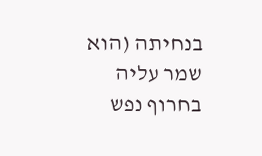בנחיתה (הוא שמר עליה בחרוף נפש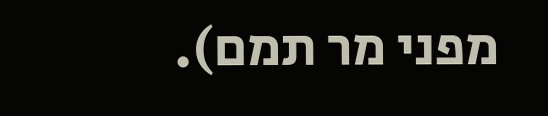מפני מר תמם).